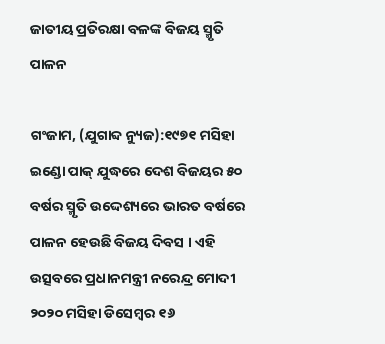ଜାତୀୟ ପ୍ରତିରକ୍ଷା ବଳଙ୍କ ବିଜୟ ସ୍ମୃତି ପାଳନ

ଗଂଜାମ, (ଯୁଗାବ୍ଦ ନ୍ୟୁଜ):୧୯୭୧ ମସିହା ଇଣ୍ଡୋ ପାକ୍ ଯୁଦ୍ଧରେ ଦେଶ ବିଜୟର ୫୦ ବର୍ଷର ସ୍ମୃତି ଉଦ୍ଦେଶ୍ୟରେ ଭାରତ ବର୍ଷରେ ପାଳନ ହେଉଛି ବିଜୟ ଦିବସ । ଏହି ଉତ୍ସବରେ ପ୍ରଧାନମନ୍ତ୍ରୀ ନରେନ୍ଦ୍ର ମୋଦୀ ୨୦୨୦ ମସିହା ଡିସେମ୍ବର ୧୬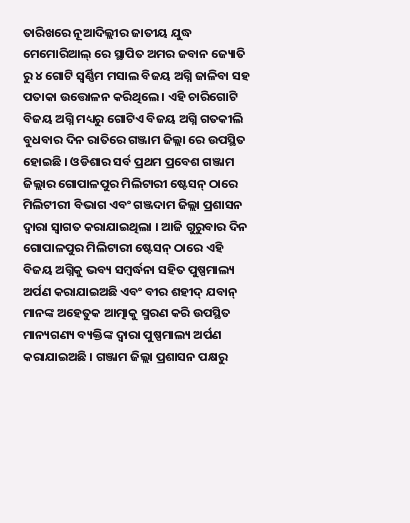ତାରିଖରେ ନୂଆଦିଲ୍ଲୀର ଜାତୀୟ ଯୁଦ୍ଧ ମେମୋରିଆଲ୍ ରେ ସ୍ଥାପିତ ଅମର ଜବାନ ଜ୍ୟୋତି ରୁ ୪ ଗୋଟି ସ୍ବର୍ଣ୍ଣିମ ମସାଲ ବିଜୟ ଅଗ୍ନି ଜାଳିବା ସହ ପତାକା ଉତ୍ତୋଳନ କରିଥିଲେ । ଏହି ଚାରିଗୋଟି ବିଜୟ ଅଗ୍ନି ମଧ୍ୟରୁ ଗୋଟିଏ ବିଜୟ ଅଗ୍ନି ଗତକୀଲି ବୁଧବାର ଦିନ ରାତିରେ ଗଞ୍ଜାମ ଜିଲ୍ଲା ରେ ଉପସ୍ଥିତ ହୋଇଛି । ଓଡିଶାର ସର୍ବ ପ୍ରଥମ ପ୍ରବେଶ ଗଞ୍ଜାମ ଜିଲ୍ଲାର ଗୋପାଳପୁର ମିଲିଟାରୀ ଷ୍ଟେସନ୍ ଠାରେ ମିଲିଟୀରୀ ବିଭାଗ ଏବଂ ଗଞ୍ଜଦାମ ଜିଲ୍ଲା ପ୍ରଶାସନ ଦ୍ବାରା ସ୍ବାଗତ କରାଯାଇଥିଲା । ଆଜି ଗୁରୁବାର ଦିନ ଗୋପାଳପୁର ମିଲିଟାରୀ ଷ୍ଟେସନ୍ ଠାରେ ଏହି ବିଜୟ ଅଗ୍ନିକୁ ଭବ୍ୟ ସମ୍ବର୍ଦ୍ଧନା ସହିତ ପୁଷ୍ପମାଲ୍ୟ ଅର୍ପଣ କରାଯାଇଅଛି ଏବଂ ବୀର ଶହୀଦ୍ ଯବାନ୍ ମାନଙ୍କ ଅହେତୁକ ଆତ୍ମାକୁ ସ୍ମରଣ କରି ଉପସ୍ଥିତ ମାନ୍ୟଗଣ୍ୟ ବ୍ୟକ୍ତିଙ୍କ ଦ୍ବାରା ପୁଷ୍ପମାଲ୍ୟ ଅର୍ପଣ କରାଯାଇଅଛି । ଗଞ୍ଜାମ ଜିଲ୍ଲା ପ୍ରଶାସନ ପକ୍ଷରୁ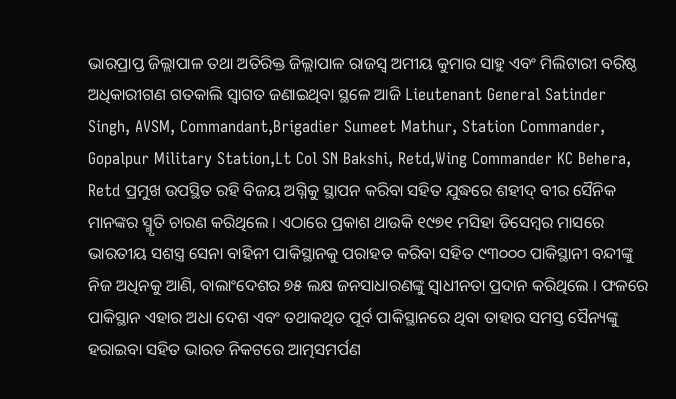ଭାରପ୍ରାପ୍ତ ଜିଲ୍ଲାପାଳ ତଥା ଅତିରିକ୍ତ ଜିଲ୍ଲାପାଳ ରାଜସ୍ବ ଅମୀୟ କୁମାର ସାହୁ ଏବଂ ମିଲିଟାରୀ ବରିଷ୍ଠ ଅଧିକାରୀଗଣ ଗତକାଲି ସ୍ବାଗତ ଜଣାଇଥିବା ସ୍ଥଳେ ଆଜି Lieutenant General Satinder Singh, AVSM, Commandant,Brigadier Sumeet Mathur, Station Commander, Gopalpur Military Station,Lt Col SN Bakshi, Retd,Wing Commander KC Behera, Retd ପ୍ରମୁଖ ଉପସ୍ଥିତ ରହି ବିଜୟ ଅଗ୍ନିକୁ ସ୍ଥାପନ କରିବା ସହିତ ଯୁଦ୍ଧରେ ଶହୀଦ୍ ବୀର ସୈନିକ ମାନଙ୍କର ସ୍ମୃତି ଚାରଣ କରିଥିଲେ । ଏଠାରେ ପ୍ରକାଶ ଥାଉକି ୧୯୭୧ ମସିହା ଡିସେମ୍ବର ମାସରେ ଭାରତୀୟ ସଶସ୍ତ୍ର ସେନା ବାହିନୀ ପାକିସ୍ଥାନକୁ ପରାହତ କରିବା ସହିତ ୯୩୦୦୦ ପାକିସ୍ଥାନୀ ବନ୍ଦୀଙ୍କୁ ନିଜ ଅଧିନକୁ ଆଣି, ବାଲାଂଦେଶର ୭୫ ଲକ୍ଷ ଜନସାଧାରଣଙ୍କୁ ସ୍ୱାଧୀନତା ପ୍ରଦାନ କରିଥିଲେ । ଫଳରେ ପାକିସ୍ଥାନ ଏହାର ଅଧା ଦେଶ ଏବଂ ତଥାକଥିତ ପୂର୍ବ ପାକିସ୍ଥାନରେ ଥିବା ତାହାର ସମସ୍ତ ସୈନ୍ୟଙ୍କୁ ହରାଇବା ସହିତ ଭାରତ ନିକଟରେ ଆତ୍ମସମର୍ପଣ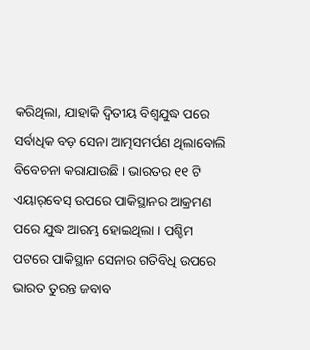କରିଥିଲା, ଯାହାକି ଦ୍ୱିତୀୟ ବିଶ୍ୱଯୁଦ୍ଧ ପରେ ସର୍ବାଧିକ ବଡ଼ ସେନା ଆତ୍ମସମର୍ପଣ ଥିଲାବୋଲି ବିବେଚନା କରାଯାଉଛି । ଭାରତର ୧୧ ଟି ଏୟାର୍‌ବେସ୍ ଉପରେ ପାକିସ୍ଥାନର ଆକ୍ରମଣ ପରେ ଯୁଦ୍ଧ ଆରମ୍ଭ ହୋଇଥିଲା । ପଶ୍ଚିମ ପଟରେ ପାକିସ୍ଥାନ ସେନାର ଗତିବିଧି ଉପରେ ଭାରତ ତୁରନ୍ତ ଜବାବ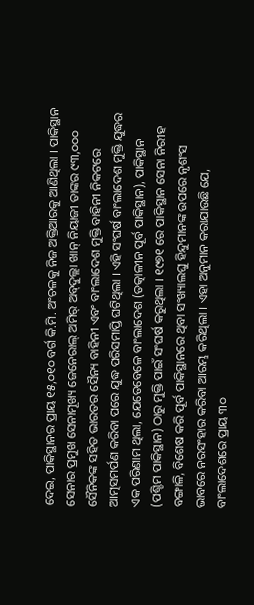ଦେଇ, ପାକିସ୍ଥାନର ପ୍ରାୟ ୧୫,୦୧୦ ବର୍ଗ କି.ମି. ଅଂଚଳକୁ ନିଜ ଅକ୍ତିଆରକୁ ଆଣିଥିଲା । ପାକିସ୍ଥାନ ସେନାର ପ୍ରମୁଖ ସେନାମୂଖ୍ୟ ଜେନେରାଲ୍ ଅମିର୍ ଅବ୍‌ଦୁଲ୍ଲା ଖାନ୍ ନିୟାଜୀ ତାଙ୍କର ୯୩,୦୦୦ ସୈନିକଙ୍କ ସହିତ ଭାରତର ସୈନ୍ୟ ବାହିନୀ ଏବଂ ବାଂଲାଦେଶ ମୁକ୍ତି ବାହିନୀ ନିକଟରେ ଆତ୍ମସମର୍ପଣ କରିବା ପରେ ଯୁଦ୍ଧ ପରିସମାପ୍ତି ଘଟିଥିଲା । ଏହି ସଂଘର୍ଷ ବାଂଲାଦେଶ ମୁକ୍ତି ଯୁଦ୍ଧର ଏକ ପରିଣାମ ଥିଲା, ଯେତେବେଳେ ବାଂଲାଦେଶ (ତତ୍କାଳୀନ ପୂର୍ବ ପାକିସ୍ଥାନ), ପାକିସ୍ଥାନ (ପଶ୍ଚିମ ପାକିସ୍ଥାନ) ଠାରୁ ମୁକ୍ତି ପାଇଁ ସଂଘର୍ଷ କରୁଥିଲା । ୧୯୭୧ ରେ ପାକିସ୍ଥାନ ସେନା ନିରୀହ ବଙ୍ଗାଳି, ବିଶେଷ କରି ପୂର୍ବ ପାକିସ୍ଥାନରେ ଥିବା ସଂଖ୍ୟାଲଘୁ ହିନ୍ଦୁମାନଙ୍କ ଉପରେ ନୃଶଂସ ଭାବରେ ନରସଂହାର କରିବା ଆରମ୍ଭ କରିଥିଲା । ଏହା ଅନୁମାନ କରାଯାଉଛି ଯେ, ବାଂଲାଦେଶରେ ପ୍ରାୟ ୩୦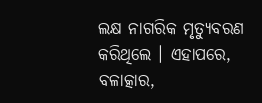ଲକ୍ଷ ନାଗରିକ ମୃତ୍ୟୁବରଣ କରିଥିଲେ । ଏହାପରେ, ବଳାତ୍କାର,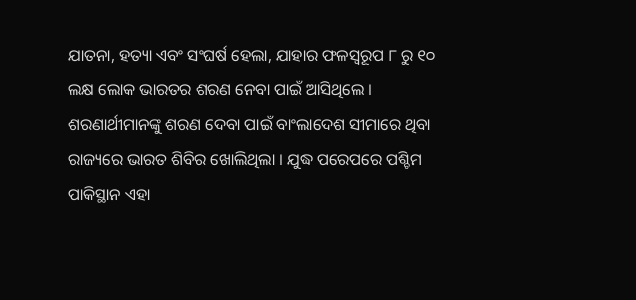ଯାତନା, ହତ୍ୟା ଏବଂ ସଂଘର୍ଷ ହେଲା, ଯାହାର ଫଳସ୍ୱରୂପ ୮ ରୁ ୧୦ ଲକ୍ଷ ଲୋକ ଭାରତର ଶରଣ ନେବା ପାଇଁ ଆସିଥିଲେ । ଶରଣାର୍ଥୀମାନଙ୍କୁ ଶରଣ ଦେବା ପାଇଁ ବାଂଲାଦେଶ ସୀମାରେ ଥିବା ରାଜ୍ୟରେ ଭାରତ ଶିବିର ଖୋଲିଥିଲା । ଯୁଦ୍ଧ ପରେପରେ ପଶ୍ଚିମ ପାକିସ୍ଥାନ ଏହା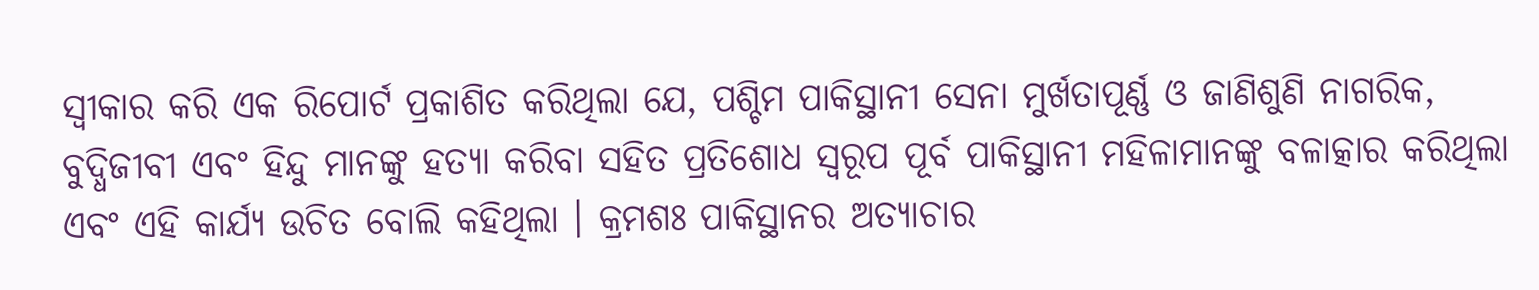ସ୍ୱୀକାର କରି ଏକ ରିପୋର୍ଟ ପ୍ରକାଶିତ କରିଥିଲା ଯେ, ପଶ୍ଚିମ ପାକିସ୍ଥାନୀ ସେନା ମୁର୍ଖତାପୂର୍ଣ୍ଣ ଓ ଜାଣିଶୁଣି ନାଗରିକ, ବୁଦ୍ଧିଜୀବୀ ଏବଂ ହିନ୍ଦୁ ମାନଙ୍କୁ ହତ୍ୟା କରିବା ସହିତ ପ୍ରତିଶୋଧ ସ୍ୱରୂପ ପୂର୍ବ ପାକିସ୍ଥାନୀ ମହିଳାମାନଙ୍କୁ ବଳାତ୍କାର କରିଥିଲା ଏବଂ ଏହି କାର୍ଯ୍ୟ ଉଚିତ ବୋଲି କହିଥିଲା । କ୍ରମଶଃ ପାକିସ୍ଥାନର ଅତ୍ୟାଚାର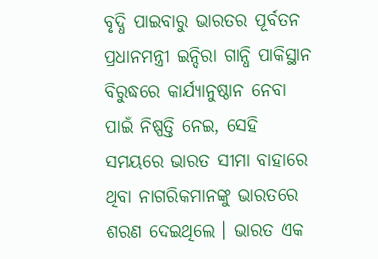ବୃଦ୍ଧି ପାଇବାରୁ ଭାରତର ପୂର୍ବତନ ପ୍ରଧାନମନ୍ତ୍ରୀ ଇନ୍ଦିରା ଗାନ୍ଧି ପାକିସ୍ଥାନ ବିରୁଦ୍ଧରେ କାର୍ଯ୍ୟାନୁଷ୍ଠାନ ନେବା ପାଇଁ ନିଷ୍ପତ୍ତି ନେଇ, ସେହି ସମୟରେ ଭାରତ ସୀମା ବାହାରେ ଥିବା ନାଗରିକମାନଙ୍କୁ ଭାରତରେ ଶରଣ ଦେଇଥିଲେ । ଭାରତ ଏକ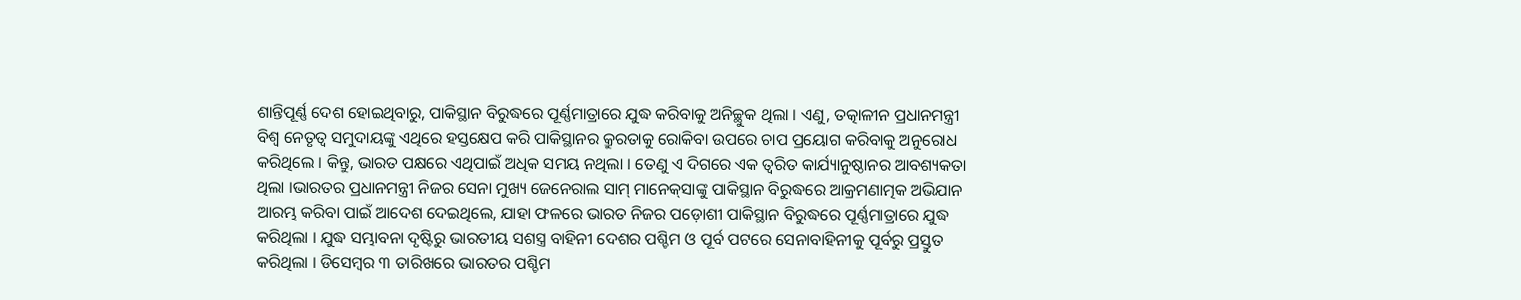ଶାନ୍ତିପୂର୍ଣ୍ଣ ଦେଶ ହୋଇଥିବାରୁ, ପାକିସ୍ଥାନ ବିରୁଦ୍ଧରେ ପୂର୍ଣ୍ଣମାତ୍ରାରେ ଯୁଦ୍ଧ କରିବାକୁ ଅନିଚ୍ଛୁକ ଥିଲା । ଏଣୁ, ତତ୍କାଳୀନ ପ୍ରଧାନମନ୍ତ୍ରୀ ବିଶ୍ୱ ନେତୃତ୍ୱ ସମୁଦାୟଙ୍କୁ ଏଥିରେ ହସ୍ତକ୍ଷେପ କରି ପାକିସ୍ଥାନର କ୍ରୁରତାକୁ ରୋକିବା ଉପରେ ଚାପ ପ୍ରୟୋଗ କରିବାକୁ ଅନୁରୋଧ କରିଥିଲେ । କିନ୍ତୁ, ଭାରତ ପକ୍ଷରେ ଏଥିପାଇଁ ଅଧିକ ସମୟ ନଥିଲା । ତେଣୁ ଏ ଦିଗରେ ଏକ ତ୍ୱରିତ କାର୍ଯ୍ୟାନୁଷ୍ଠାନର ଆବଶ୍ୟକତା ଥିଲା ।ଭାରତର ପ୍ରଧାନମନ୍ତ୍ରୀ ନିଜର ସେନା ମୁଖ୍ୟ ଜେନେରାଲ ସାମ୍ ମାନେକ୍‌ସାଙ୍କୁ ପାକିସ୍ଥାନ ବିରୁଦ୍ଧରେ ଆକ୍ରମଣାତ୍ମକ ଅଭିଯାନ ଆରମ୍ଭ କରିବା ପାଇଁ ଆଦେଶ ଦେଇଥିଲେ, ଯାହା ଫଳରେ ଭାରତ ନିଜର ପଡ଼ୋଶୀ ପାକିସ୍ଥାନ ବିରୁଦ୍ଧରେ ପୂର୍ଣ୍ଣମାତ୍ରାରେ ଯୁଦ୍ଧ କରିଥିଲା । ଯୁଦ୍ଧ ସମ୍ଭାବନା ଦୃଷ୍ଟିରୁ ଭାରତୀୟ ସଶସ୍ତ୍ର ବାହିନୀ ଦେଶର ପଶ୍ଚିମ ଓ ପୂର୍ବ ପଟରେ ସେନାବାହିନୀକୁ ପୂର୍ବରୁ ପ୍ରସ୍ତୁତ କରିଥିଲା । ଡିସେମ୍ବର ୩ ତାରିଖରେ ଭାରତର ପଶ୍ଚିମ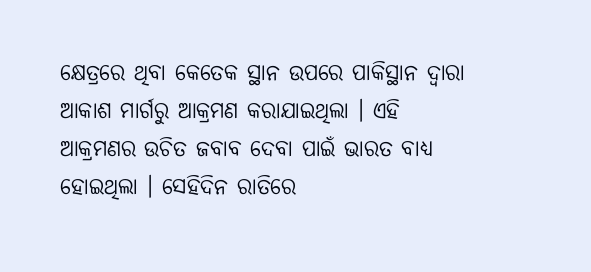କ୍ଷେତ୍ରରେ ଥିବା କେତେକ ସ୍ଥାନ ଉପରେ ପାକିସ୍ଥାନ ଦ୍ୱାରା ଆକାଶ ମାର୍ଗରୁ ଆକ୍ରମଣ କରାଯାଇଥିଲା । ଏହି ଆକ୍ରମଣର ଉଚିତ ଜବାବ ଦେବା ପାଇଁ ଭାରତ ବାଧ୍ୟ ହୋଇଥିଲା । ସେହିଦିନ ରାତିରେ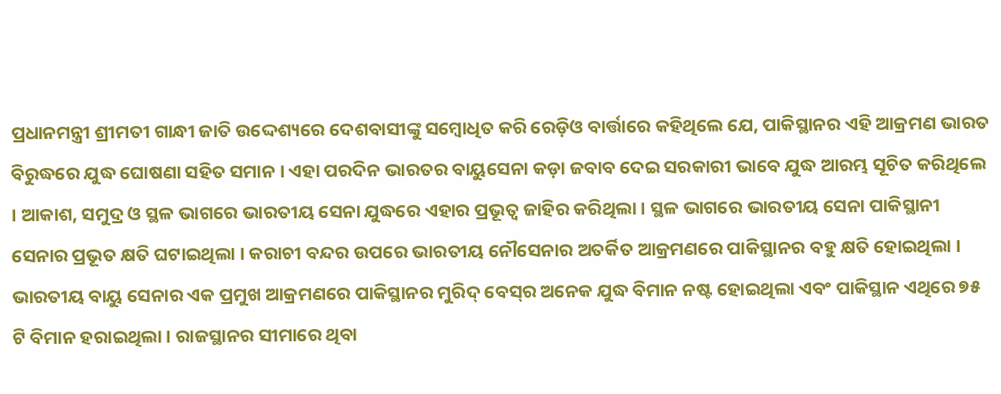ପ୍ରଧାନମନ୍ତ୍ରୀ ଶ୍ରୀମତୀ ଗାନ୍ଧୀ ଜାତି ଉଦ୍ଦେଶ୍ୟରେ ଦେଶବାସୀଙ୍କୁ ସମ୍ବୋଧିତ କରି ରେଡ଼ିଓ ବାର୍ତ୍ତାରେ କହିଥିଲେ ଯେ, ପାକିସ୍ଥାନର ଏହି ଆକ୍ରମଣ ଭାରତ ବିରୁଦ୍ଧରେ ଯୁଦ୍ଧ ଘୋଷଣା ସହିତ ସମାନ । ଏହା ପରଦିନ ଭାରତର ବାୟୁସେନା କଡ଼ା ଜବାବ ଦେଇ ସରକାରୀ ଭାବେ ଯୁଦ୍ଧ ଆରମ୍ଭ ସୂଚିତ କରିଥିଲେ । ଆକାଶ, ସମୁଦ୍ର ଓ ସ୍ଥଳ ଭାଗରେ ଭାରତୀୟ ସେନା ଯୁଦ୍ଧରେ ଏହାର ପ୍ରଭୂତ୍ୱ ଜାହିର କରିଥିଲା । ସ୍ଥଳ ଭାଗରେ ଭାରତୀୟ ସେନା ପାକିସ୍ଥାନୀ ସେନାର ପ୍ରଭୂତ କ୍ଷତି ଘଟାଇଥିଲା । କରାଚୀ ବନ୍ଦର ଉପରେ ଭାରତୀୟ ନୌସେନାର ଅତର୍କିତ ଆକ୍ରମଣରେ ପାକିସ୍ଥାନର ବହୁ କ୍ଷତି ହୋଇଥିଲା । ଭାରତୀୟ ବାୟୁ ସେନାର ଏକ ପ୍ରମୁଖ ଆକ୍ରମଣରେ ପାକିସ୍ଥାନର ମୁରିଦ୍ ବେସ୍‌ର ଅନେକ ଯୁଦ୍ଧ ବିମାନ ନଷ୍ଟ ହୋଇଥିଲା ଏବଂ ପାକିସ୍ଥାନ ଏଥିରେ ୭୫ ଟି ବିମାନ ହରାଇଥିଲା । ରାଜସ୍ଥାନର ସୀମାରେ ଥିବା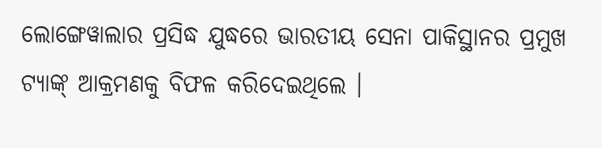ଲୋଙ୍ଗେୱାଲାର ପ୍ରସିଦ୍ଧ ଯୁଦ୍ଧରେ ଭାରତୀୟ ସେନା ପାକିସ୍ଥାନର ପ୍ରମୁଖ ଟ୍ୟାଙ୍କ୍ ଆକ୍ରମଣକୁ ବିଫଳ କରିଦେଇଥିଲେ ।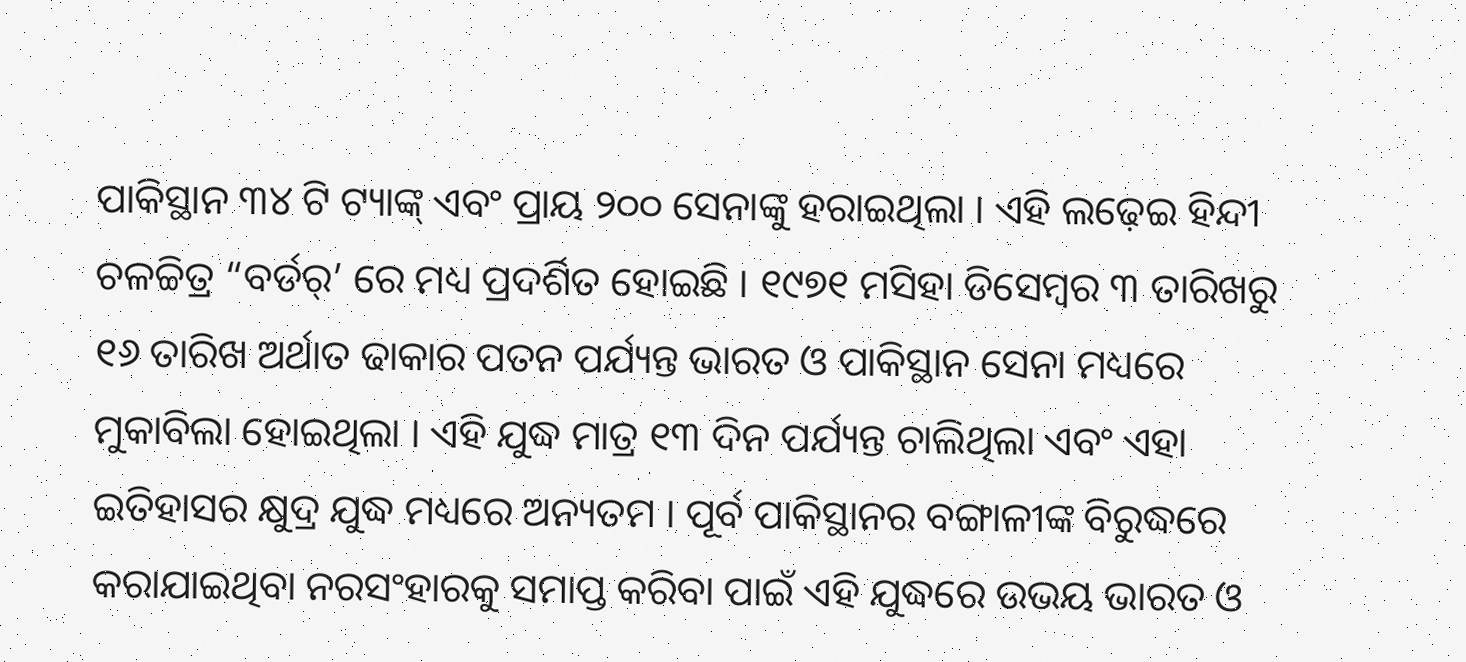ପାକିସ୍ଥାନ ୩୪ ଟି ଟ୍ୟାଙ୍କ୍ ଏବଂ ପ୍ରାୟ ୨୦୦ ସେନାଙ୍କୁ ହରାଇଥିଲା । ଏହି ଲଢ଼େଇ ହିନ୍ଦୀ ଚଳଚ୍ଚିତ୍ର “ବର୍ଡର୍‌’ ରେ ମଧ୍ୟ ପ୍ରଦର୍ଶିତ ହୋଇଛି । ୧୯୭୧ ମସିହା ଡିସେମ୍ବର ୩ ତାରିଖରୁ ୧୬ ତାରିଖ ଅର୍ଥାତ ଢାକାର ପତନ ପର୍ଯ୍ୟନ୍ତ ଭାରତ ଓ ପାକିସ୍ଥାନ ସେନା ମଧ୍ୟରେ ମୁକାବିଲା ହୋଇଥିଲା । ଏହି ଯୁଦ୍ଧ ମାତ୍ର ୧୩ ଦିନ ପର୍ଯ୍ୟନ୍ତ ଚାଲିଥିଲା ଏବଂ ଏହା ଇତିହାସର କ୍ଷୁଦ୍ର ଯୁଦ୍ଧ ମଧ୍ୟରେ ଅନ୍ୟତମ । ପୂର୍ବ ପାକିସ୍ଥାନର ବଙ୍ଗାଳୀଙ୍କ ବିରୁଦ୍ଧରେ କରାଯାଇଥିବା ନରସଂହାରକୁ ସମାପ୍ତ କରିବା ପାଇଁ ଏହି ଯୁଦ୍ଧରେ ଉଭୟ ଭାରତ ଓ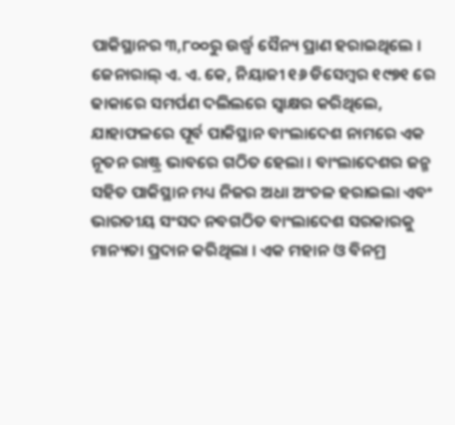ପାକିସ୍ଥାନର ୩,୮୦୦ରୁ ଉର୍ଦ୍ଧ୍ୱ ସୈନ୍ୟ ପ୍ରାଣ ହରାଇଥିଲେ । ଜେନାରାଲ୍ ଏ. ଏ. କେ, ନିୟାଜୀ ୧୬ ଡିସେମ୍ବର ୧୯୭୧ ରେ ଢାକାରେ ସମର୍ପଣ ଦଲିଲରେ ସ୍ୱାକ୍ଷର କରିଥିଲେ, ଯାହାଫଳରେ ପୂର୍ବ ପାକିସ୍ଥାନ ବାଂଲାଦେଶ ନାମରେ ଏକ ନୂତନ ରାଷ୍ଟ୍ର ଭାବରେ ଗଠିତ ହେଲା । ବାଂଲାଦେଶର ଜନ୍ମ ସହିତ ପାକିସ୍ଥାନ ମଧ୍ୟ ନିଜର ଅଧା ଅଂଚଳ ହରାଇଲା ଏବଂ ଭାରତୀୟ ସଂସଦ ନବଗଠିତ ବାଂଲାଦେଶ ସରକାରକୁ ମାନ୍ୟତା ପ୍ରଦାନ କରିଥିଲା । ଏକ ମହାନ ଓ ବିନମ୍ର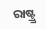ରାଷ୍ଟ୍ର୍ର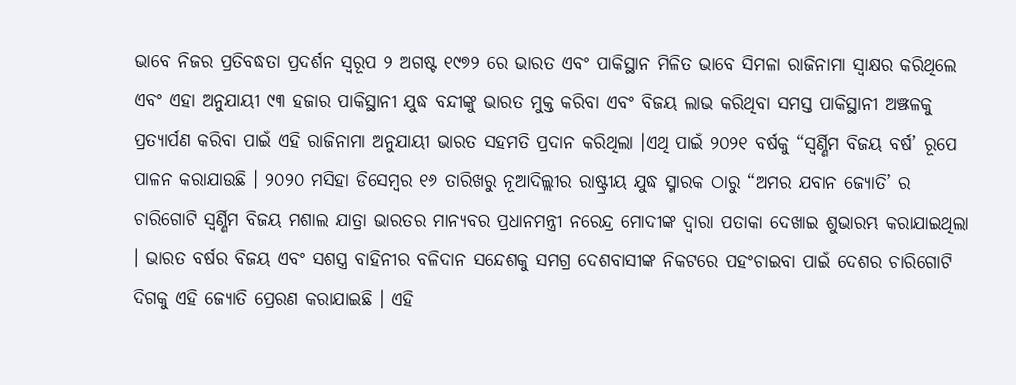ଭାବେ ନିଜର ପ୍ରତିବଦ୍ଧତା ପ୍ରଦର୍ଶନ ସ୍ୱରୂପ ୨ ଅଗଷ୍ଟ ୧୯୭୨ ରେ ଭାରତ ଏବଂ ପାକିସ୍ଥାନ ମିଳିତ ଭାବେ ସିମଳା ରାଜିନାମା ସ୍ୱାକ୍ଷର କରିଥିଲେ ଏବଂ ଏହା ଅନୁଯାୟୀ ୯୩ ହଜାର ପାକିସ୍ଥାନୀ ଯୁଦ୍ଧ ବନ୍ଦୀଙ୍କୁ ଭାରତ ମୁକ୍ତ କରିବା ଏବଂ ବିଜୟ ଲାଭ କରିଥିବା ସମସ୍ତ ପାକିସ୍ଥାନୀ ଅଞ୍ଝଳକୁ ପ୍ରତ୍ୟାର୍ପଣ କରିବା ପାଇଁ ଏହି ରାଜିନାମା ଅନୁଯାୟୀ ଭାରତ ସହମତି ପ୍ରଦାନ କରିଥିଲା ।ଏଥି ପାଇଁ ୨୦୨୧ ବର୍ଷକୁ “ସ୍ୱର୍ଣ୍ଣିମ ବିଜୟ ବର୍ଷ’ ରୂପେ ପାଳନ କରାଯାଉଛି । ୨୦୨୦ ମସିହା ଡିସେମ୍ବର ୧୬ ତାରିଖରୁ ନୂଆଦିଲ୍ଲୀର ରାଷ୍ଟ୍ରୀୟ ଯୁଦ୍ଧ ସ୍ମାରକ ଠାରୁ “ଅମର ଯବାନ ଜ୍ୟୋତି’ ର ଚାରିଗୋଟି ସ୍ୱର୍ଣ୍ଣିମ ବିଜୟ ମଶାଲ ଯାତ୍ରା ଭାରତର ମାନ୍ୟବର ପ୍ରଧାନମନ୍ତ୍ରୀ ନରେନ୍ଦ୍ର ମୋଦୀଙ୍କ ଦ୍ୱାରା ପତାକା ଦେଖାଇ ଶୁଭାରମ୍ଭ କରାଯାଇଥିଲା । ଭାରତ ବର୍ଷର ବିଜୟ ଏବଂ ସଶସ୍ତ୍ର ବାହିନୀର ବଳିଦାନ ସନ୍ଦେଶକୁ ସମଗ୍ର ଦେଶବାସୀଙ୍କ ନିକଟରେ ପହଂଚାଇବା ପାଇଁ ଦେଶର ଚାରିଗୋଟି ଦିଗକୁ ଏହି ଜ୍ୟୋତି ପ୍ରେରଣ କରାଯାଇଛି । ଏହି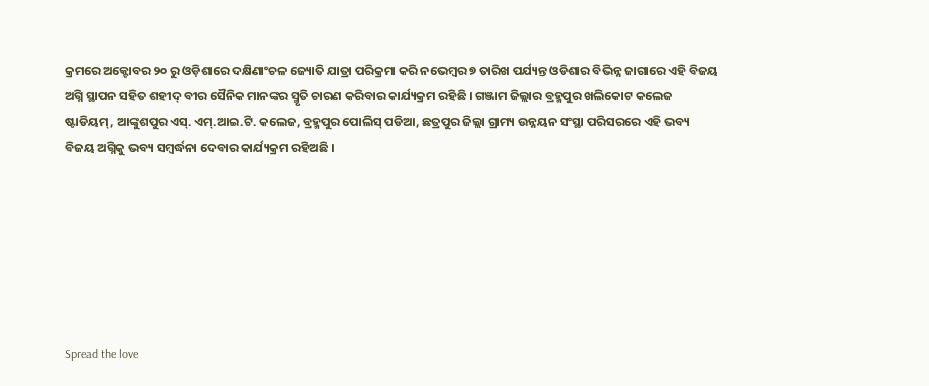କ୍ରମରେ ଅକ୍ଟୋବର ୨୦ ରୁ ଓଡ଼ିଶାରେ ଦକ୍ଷିଣାଂଚଳ ଜ୍ୟୋତି ଯାତ୍ରା ପରିକ୍ରମା କରି ନଭେମ୍ବର ୭ ତାରିଖ ପର୍ଯ୍ୟନ୍ତ ଓଡିଶାର ବିଭିନ୍ନ ଜାଗାରେ ଏହି ବିଜୟ ଅଗ୍ନି ସ୍ଥାପନ ସହିତ ଶହୀଦ୍ ବୀର ସୈନିକ ମାନଙ୍କର ସ୍ମୃତି ଚାରଣ କରିବାର କାର୍ଯ୍ୟକ୍ରମ ରହିଛି । ଗଞ୍ଜାମ ଜିଲ୍ଲାର ବ୍ରହ୍ମପୁର ଖଲିକୋଟ କଲେଜ ଷ୍ଟାଡିୟମ୍, ଆଙ୍କୁଶପୁର ଏସ୍. ଏମ୍.ଆଇ.ଟି. କଲେଜ, ବ୍ରହ୍ମପୁର ପୋଲିସ୍ ପଡିଆ, ଛତ୍ରପୁର ଜିଲ୍ଲା ଗ୍ରାମ୍ୟ ଉନ୍ନୟନ ସଂସ୍ଥା ପରିସରରେ ଏହି ଭବ୍ୟ ବିଜୟ ଅଗ୍ନିକୁ ଭବ୍ୟ ସମ୍ବର୍ଦ୍ଧନା ଦେବାର କାର୍ଯ୍ୟକ୍ରମ ରହିଅଛି ।







Spread the love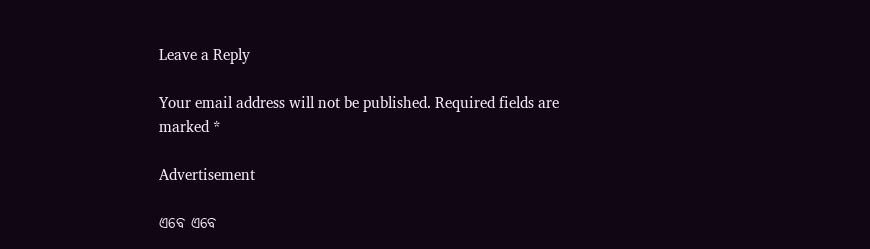Leave a Reply

Your email address will not be published. Required fields are marked *

Advertisement

ଏବେ ଏବେ